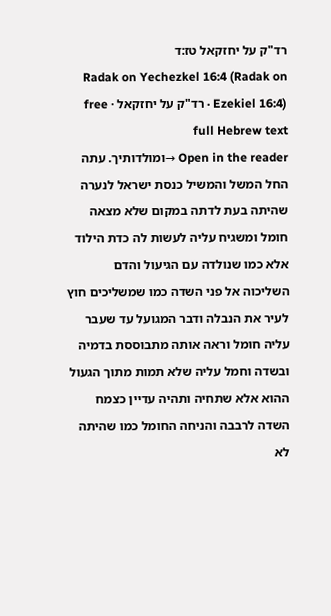רד"ק על יחזקאל טז:ד
Radak on Yechezkel 16:4 (Radak on Ezekiel 16:4) · רד"ק על יחזקאל · free full Hebrew text
Open in the reader →ומולדותיך. עתה החל המשל והמשיל כנסת ישראל לנערה שהיתה בעת לדתה במקום שלא מצאה חומל ומשגיח עליה לעשות לה כדת הילוד אלא כמו שנולדה עם הגיעול והדם השליכוה אל פני השדה כמו שמשליכים חוץ לעיר את הנבלה ודבר המגועל עד שעבר עליה חומל וראה אותה מתבוססת בדמיה ובשדה וחמל עליה שלא תמות מתוך הגעול ההוא אלא שתחיה ותהיה עדיין כצמח השדה לרבבה והניחה החומל כמו שהיתה לא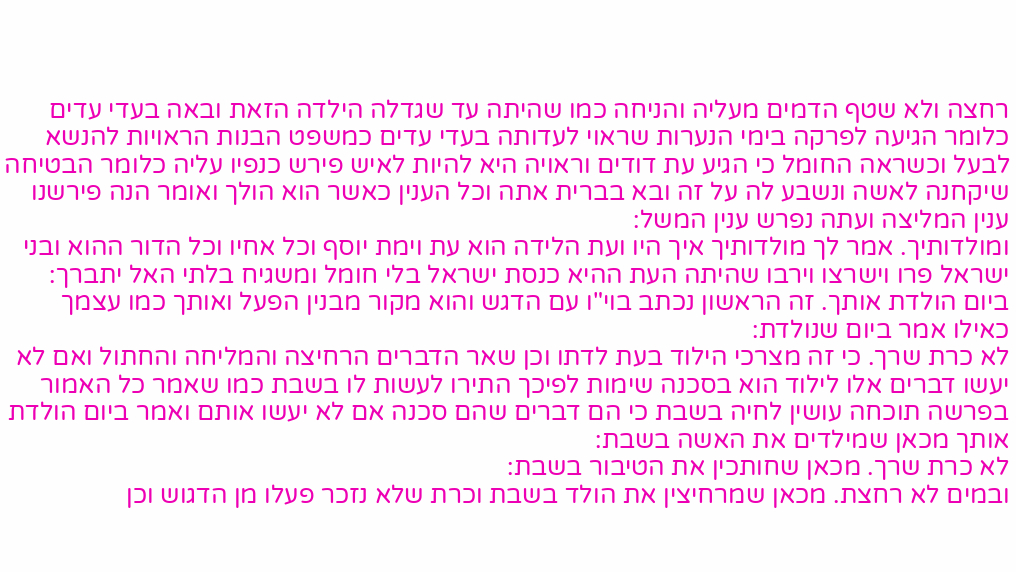רחצה ולא שטף הדמים מעליה והניחה כמו שהיתה עד שגדלה הילדה הזאת ובאה בעדי עדים כלומר הגיעה לפרקה בימי הנערות שראוי לעדותה בעדי עדים כמשפט הבנות הראויות להנשא לבעל וכשראה החומל כי הגיע עת דודים וראויה היא להיות לאיש פירש כנפיו עליה כלומר הבטיחה שיקחנה לאשה ונשבע לה על זה ובא בברית אתה וכל הענין כאשר הוא הולך ואומר הנה פירשנו ענין המליצה ועתה נפרש ענין המשל:
ומולדותיך. אמר לך מולדותיך איך היו ועת הלידה הוא עת וימת יוסף וכל אחיו וכל הדור ההוא ובני ישראל פרו וישרצו וירבו שהיתה העת ההיא כנסת ישראל בלי חומל ומשגיח בלתי האל יתברך:
ביום הולדת אותך. זה הראשון נכתב בוי"ו עם הדגש והוא מקור מבנין הפעל ואותך כמו עצמך כאילו אמר ביום שנולדת:
לא כרת שרך. כי זה מצרכי הילוד בעת לדתו וכן שאר הדברים הרחיצה והמליחה והחתול ואם לא יעשו דברים אלו לילוד הוא בסכנה שימות לפיכך התירו לעשות לו בשבת כמו שאמר כל האמור בפרשה תוכחה עושין לחיה בשבת כי הם דברים שהם סכנה אם לא יעשו אותם ואמר ביום הולדת אותך מכאן שמילדים את האשה בשבת:
לא כרת שרך. מכאן שחותכין את הטיבור בשבת:
ובמים לא רחצת. מכאן שמרחיצין את הולד בשבת וכרת שלא נזכר פעלו מן הדגוש וכן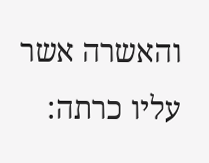והאשרה אשר עליו כרתה: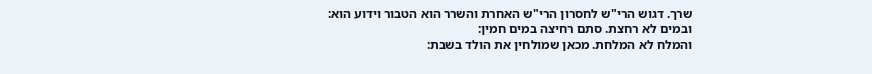שרך. דגוש הרי"ש לחסרון הרי"ש האחרת והשרר הוא הטבור וידוע הוא:
ובמים לא רחצת. סתם רחיצה במים חמין:
והמלח לא המלחת. מכאן שמולחין את הולד בשבת: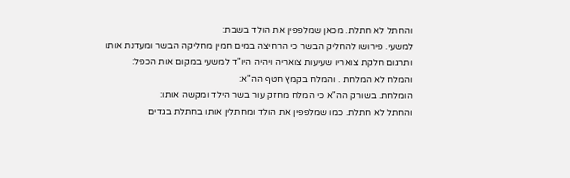והחתל לא חתלת. מכאן שמלפפין את הולד בשבת:
למשעי. פירושו להחליק הבשר כי הרחיצה במים חמין מחליקה הבשר ומעדנת אותו ותרגום חלקת צואריו שעיעות צואריה ויהיה היו"ד למשעי במקום אות הכפל:
והמלח לא המלחת . והמלח בקמץ חטף הה"א:
הומלחת. בשורק הה"א כי המלח מחזק עור בשר הילד ומקשה אותו:
והחתל לא חתלת. כמו שמלפפין את הולד ומחתלין אותו בחתלת בגדים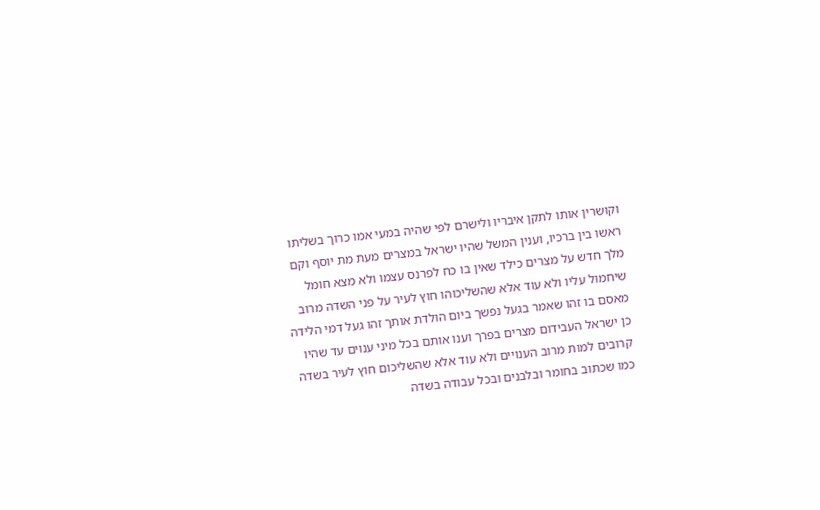וקושרין אותו לתקן איבריו ולישרם לפי שהיה במעי אמו כרוך בשליתו ראשו בין ברכיו, וענין המשל שהיו ישראל במצרים מעת מת יוסף וקם מלך חדש על מצרים כילד שאין בו כח לפרנס עצמו ולא מצא חומל שיחמול עליו ולא עוד אלא שהשליכוהו חוץ לעיר על פני השדה מרוב מאסם בו זהו שאמר בגעל נפשך ביום הולדת אותך זהו געל דמי הלידה כן ישראל העבידום מצרים בפרך וענו אותם בכל מיני ענוים עד שהיו קרובים למות מרוב הענויים ולא עוד אלא שהשליכום חוץ לעיר בשדה כמו שכתוב בחומר ובלבנים ובכל עבודה בשדה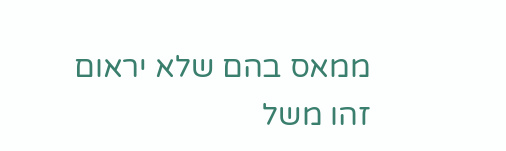ממאס בהם שלא יראום זהו משל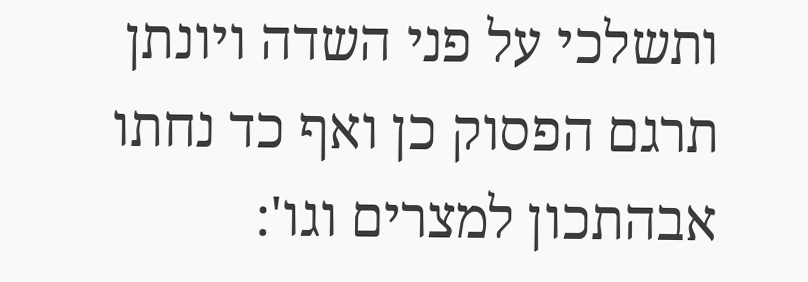ותשלכי על פני השדה ויונתן תרגם הפסוק כן ואף כד נחתו אבהתכון למצרים וגו':